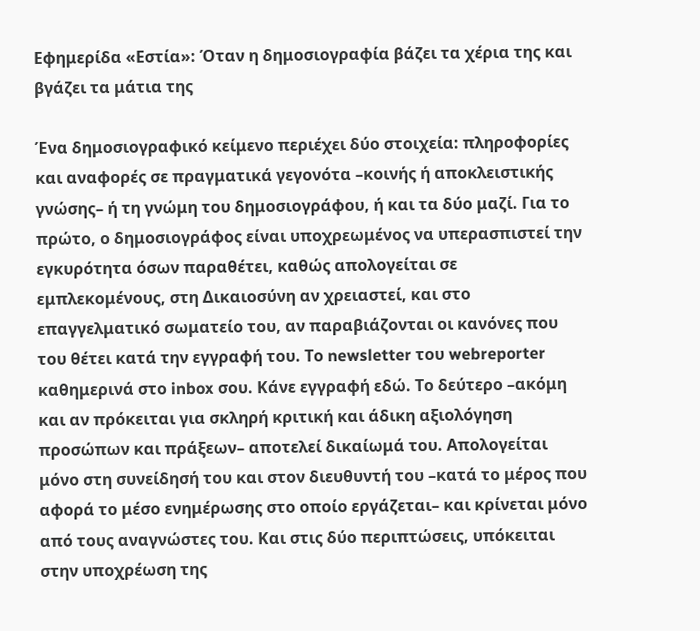Εφημερίδα «Εστία»: Όταν η δημοσιογραφία βάζει τα χέρια της και βγάζει τα μάτια της

Ένα δημοσιογραφικό κείμενο περιέχει δύο στοιχεία: πληροφορίες και αναφορές σε πραγματικά γεγονότα –κοινής ή αποκλειστικής γνώσης– ή τη γνώμη του δημοσιογράφου, ή και τα δύο μαζί. Για το πρώτο, ο δημοσιογράφος είναι υποχρεωμένος να υπερασπιστεί την εγκυρότητα όσων παραθέτει, καθώς απολογείται σε εμπλεκομένους, στη Δικαιοσύνη αν χρειαστεί, και στο επαγγελματικό σωματείο του, αν παραβιάζονται οι κανόνες που του θέτει κατά την εγγραφή του. Το newsletter του webreporter καθημερινά στο inbox σου. Κάνε εγγραφή εδώ. Το δεύτερο –ακόμη και αν πρόκειται για σκληρή κριτική και άδικη αξιολόγηση προσώπων και πράξεων– αποτελεί δικαίωμά του. Απολογείται μόνο στη συνείδησή του και στον διευθυντή του –κατά το μέρος που αφορά το μέσο ενημέρωσης στο οποίο εργάζεται– και κρίνεται μόνο από τους αναγνώστες του. Και στις δύο περιπτώσεις, υπόκειται στην υποχρέωση της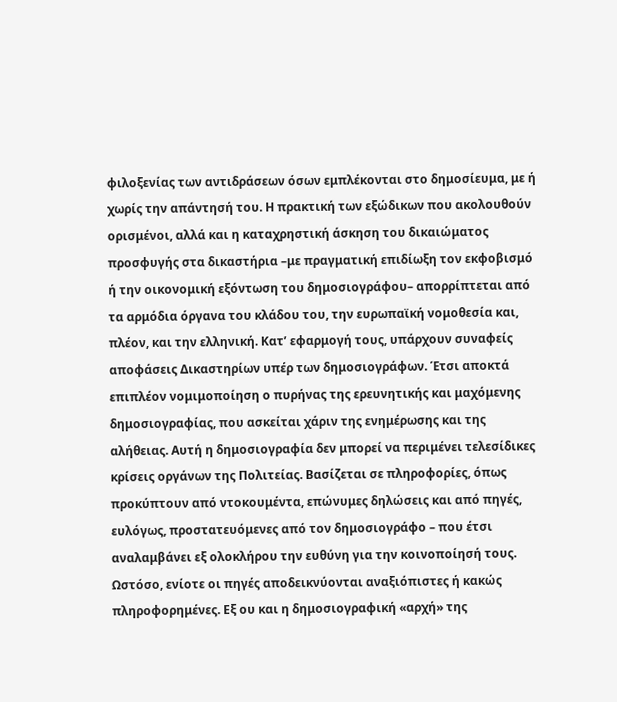φιλοξενίας των αντιδράσεων όσων εμπλέκονται στο δημοσίευμα, με ή χωρίς την απάντησή του. Η πρακτική των εξώδικων που ακολουθούν ορισμένοι, αλλά και η καταχρηστική άσκηση του δικαιώματος προσφυγής στα δικαστήρια –με πραγματική επιδίωξη τον εκφοβισμό ή την οικονομική εξόντωση του δημοσιογράφου– απορρίπτεται από τα αρμόδια όργανα του κλάδου του, την ευρωπαϊκή νομοθεσία και, πλέον, και την ελληνική. Κατ’ εφαρμογή τους, υπάρχουν συναφείς αποφάσεις Δικαστηρίων υπέρ των δημοσιογράφων. Έτσι αποκτά επιπλέον νομιμοποίηση ο πυρήνας της ερευνητικής και μαχόμενης δημοσιογραφίας, που ασκείται χάριν της ενημέρωσης και της αλήθειας. Αυτή η δημοσιογραφία δεν μπορεί να περιμένει τελεσίδικες κρίσεις οργάνων της Πολιτείας. Βασίζεται σε πληροφορίες, όπως προκύπτουν από ντοκουμέντα, επώνυμες δηλώσεις και από πηγές, ευλόγως, προστατευόμενες από τον δημοσιογράφο – που έτσι αναλαμβάνει εξ ολοκλήρου την ευθύνη για την κοινοποίησή τους. Ωστόσο, ενίοτε οι πηγές αποδεικνύονται αναξιόπιστες ή κακώς πληροφορημένες. Εξ ου και η δημοσιογραφική «αρχή» της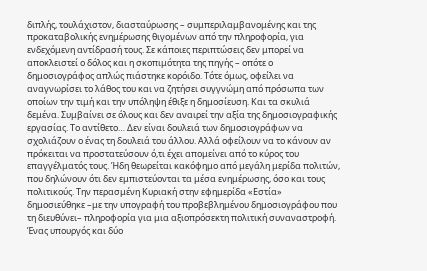διπλής, τουλάχιστον, διασταύρωσης – συμπεριλαμβανομένης και της προκαταβολικής ενημέρωσης θιγομένων από την πληροφορία, για ενδεχόμενη αντίδρασή τους. Σε κάποιες περιπτώσεις δεν μπορεί να αποκλειστεί ο δόλος και η σκοπιμότητα της πηγής – οπότε ο δημοσιογράφος απλώς πιάστηκε κορόιδο. Τότε όμως, οφείλει να αναγνωρίσει το λάθος του και να ζητήσει συγγνώμη από πρόσωπα των οποίων την τιμή και την υπόληψη έθιξε η δημοσίευση. Και τα σκυλιά δεμένα. Συμβαίνει σε όλους και δεν αναιρεί την αξία της δημοσιογραφικής εργασίας. Το αντίθετο… Δεν είναι δουλειά των δημοσιογράφων να σχολιάζουν ο ένας τη δουλειά του άλλου. Αλλά οφείλουν να το κάνουν αν πρόκειται να προστατεύσουν ό,τι έχει απομείνει από το κύρος του επαγγέλματός τους. Ήδη θεωρείται κακόφημο από μεγάλη μερίδα πολιτών, που δηλώνουν ότι δεν εμπιστεύονται τα μέσα ενημέρωσης, όσο και τους πολιτικούς. Την περασμένη Κυριακή στην εφημερίδα «Εστία» δημοσιεύθηκε –με την υπογραφή του προβεβλημένου δημοσιογράφου που τη διευθύνει– πληροφορία για μια αξιοπρόσεκτη πολιτική συναναστροφή. Ένας υπουργός και δύο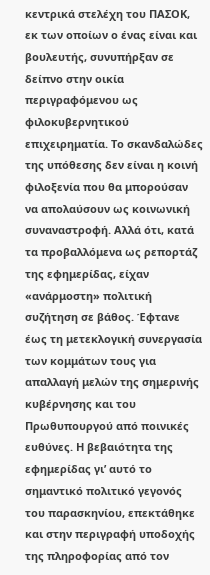κεντρικά στελέχη του ΠΑΣΟΚ, εκ των οποίων ο ένας είναι και βουλευτής, συνυπήρξαν σε δείπνο στην οικία περιγραφόμενου ως φιλοκυβερνητικού επιχειρηματία. Το σκανδαλώδες της υπόθεσης δεν είναι η κοινή φιλοξενία που θα μπορούσαν να απολαύσουν ως κοινωνική συναναστροφή. Αλλά ότι, κατά τα προβαλλόμενα ως ρεπορτάζ της εφημερίδας, είχαν «ανάρμοστη» πολιτική συζήτηση σε βάθος. Έφτανε έως τη μετεκλογική συνεργασία των κομμάτων τους για απαλλαγή μελών της σημερινής κυβέρνησης και του Πρωθυπουργού από ποινικές ευθύνες. Η βεβαιότητα της εφημερίδας γι’ αυτό το σημαντικό πολιτικό γεγονός του παρασκηνίου, επεκτάθηκε και στην περιγραφή υποδοχής της πληροφορίας από τον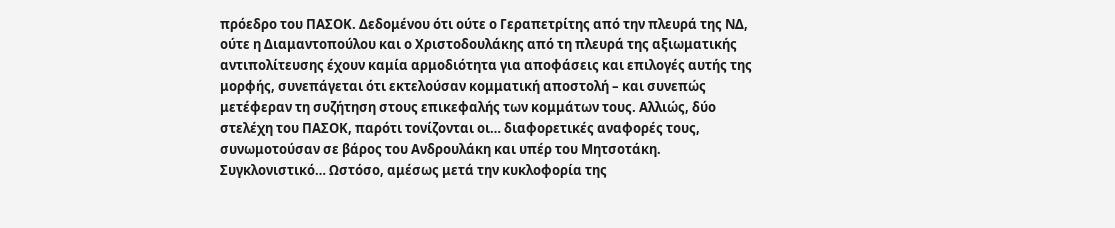πρόεδρο του ΠΑΣΟΚ. Δεδομένου ότι ούτε ο Γεραπετρίτης από την πλευρά της ΝΔ, ούτε η Διαμαντοπούλου και ο Χριστοδουλάκης από τη πλευρά της αξιωματικής αντιπολίτευσης έχουν καμία αρμοδιότητα για αποφάσεις και επιλογές αυτής της μορφής, συνεπάγεται ότι εκτελούσαν κομματική αποστολή – και συνεπώς μετέφεραν τη συζήτηση στους επικεφαλής των κομμάτων τους. Αλλιώς, δύο στελέχη του ΠΑΣΟΚ, παρότι τονίζονται οι… διαφορετικές αναφορές τους, συνωμοτούσαν σε βάρος του Ανδρουλάκη και υπέρ του Μητσοτάκη. Συγκλονιστικό… Ωστόσο, αμέσως μετά την κυκλοφορία της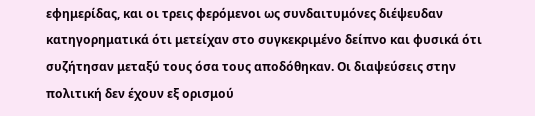εφημερίδας, και οι τρεις φερόμενοι ως συνδαιτυμόνες διέψευδαν κατηγορηματικά ότι μετείχαν στο συγκεκριμένο δείπνο και φυσικά ότι συζήτησαν μεταξύ τους όσα τους αποδόθηκαν. Οι διαψεύσεις στην πολιτική δεν έχουν εξ ορισμού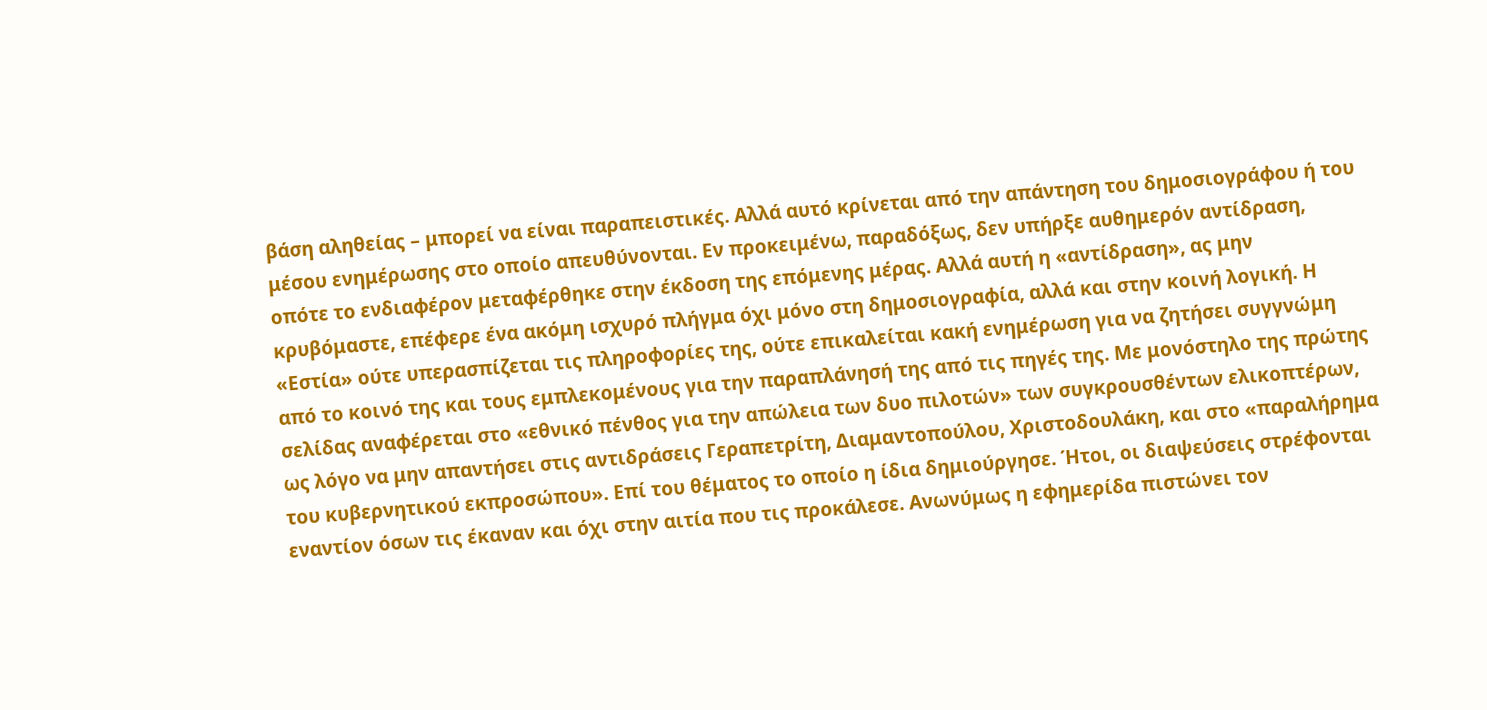βάση αληθείας – μπορεί να είναι παραπειστικές. Αλλά αυτό κρίνεται από την απάντηση του δημοσιογράφου ή του μέσου ενημέρωσης στο οποίο απευθύνονται. Εν προκειμένω, παραδόξως, δεν υπήρξε αυθημερόν αντίδραση, οπότε το ενδιαφέρον μεταφέρθηκε στην έκδοση της επόμενης μέρας. Αλλά αυτή η «αντίδραση», ας μην κρυβόμαστε, επέφερε ένα ακόμη ισχυρό πλήγμα όχι μόνο στη δημοσιογραφία, αλλά και στην κοινή λογική. Η «Εστία» ούτε υπερασπίζεται τις πληροφορίες της, ούτε επικαλείται κακή ενημέρωση για να ζητήσει συγγνώμη από το κοινό της και τους εμπλεκομένους για την παραπλάνησή της από τις πηγές της. Με μονόστηλο της πρώτης σελίδας αναφέρεται στο «εθνικό πένθος για την απώλεια των δυο πιλοτών» των συγκρουσθέντων ελικοπτέρων, ως λόγο να μην απαντήσει στις αντιδράσεις Γεραπετρίτη, Διαμαντοπούλου, Χριστοδουλάκη, και στο «παραλήρημα του κυβερνητικού εκπροσώπου». Επί του θέματος το οποίο η ίδια δημιούργησε. Ήτοι, οι διαψεύσεις στρέφονται εναντίον όσων τις έκαναν και όχι στην αιτία που τις προκάλεσε. Ανωνύμως η εφημερίδα πιστώνει τον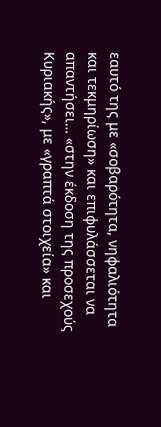εαυτό της με «σοβαρότητα, νηφαλιότητα και τεκμηρίωση» και επιφυλάσσεται να απαντήσει… «στην έκδοση της προσεχούς Κυριακής», με «γραπτά στοιχεία» και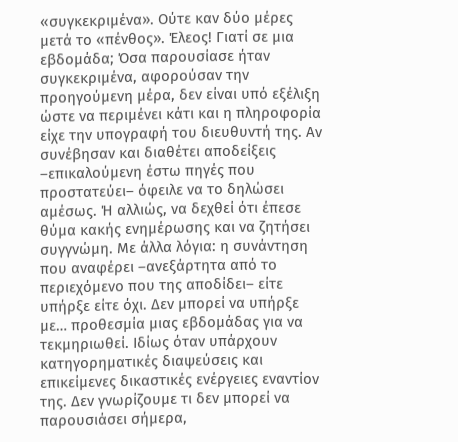«συγκεκριμένα». Ούτε καν δύο μέρες μετά το «πένθος». Έλεος! Γιατί σε μια εβδομάδα; Όσα παρουσίασε ήταν συγκεκριμένα, αφορούσαν την προηγούμενη μέρα, δεν είναι υπό εξέλιξη ώστε να περιμένει κάτι και η πληροφορία είχε την υπογραφή του διευθυντή της. Αν συνέβησαν και διαθέτει αποδείξεις –επικαλούμενη έστω πηγές που προστατεύει– όφειλε να το δηλώσει αμέσως. Ή αλλιώς, να δεχθεί ότι έπεσε θύμα κακής ενημέρωσης και να ζητήσει συγγνώμη. Με άλλα λόγια: η συνάντηση που αναφέρει –ανεξάρτητα από το περιεχόμενο που της αποδίδει– είτε υπήρξε είτε όχι. Δεν μπορεί να υπήρξε με… προθεσμία μιας εβδομάδας για να τεκμηριωθεί. Ιδίως όταν υπάρχουν κατηγορηματικές διαψεύσεις και επικείμενες δικαστικές ενέργειες εναντίον της. Δεν γνωρίζουμε τι δεν μπορεί να παρουσιάσει σήμερα,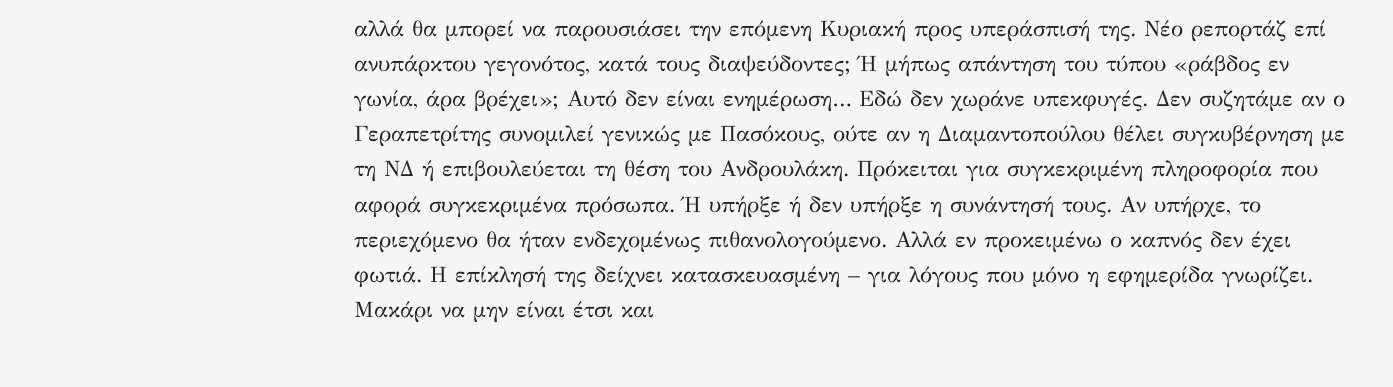αλλά θα μπορεί να παρουσιάσει την επόμενη Κυριακή προς υπεράσπισή της. Νέο ρεπορτάζ επί ανυπάρκτου γεγονότος, κατά τους διαψεύδοντες; Ή μήπως απάντηση του τύπου «ράβδος εν γωνία, άρα βρέχει»; Αυτό δεν είναι ενημέρωση… Εδώ δεν χωράνε υπεκφυγές. Δεν συζητάμε αν ο Γεραπετρίτης συνομιλεί γενικώς με Πασόκους, ούτε αν η Διαμαντοπούλου θέλει συγκυβέρνηση με τη ΝΔ ή επιβουλεύεται τη θέση του Ανδρουλάκη. Πρόκειται για συγκεκριμένη πληροφορία που αφορά συγκεκριμένα πρόσωπα. Ή υπήρξε ή δεν υπήρξε η συνάντησή τους. Αν υπήρχε, το περιεχόμενο θα ήταν ενδεχομένως πιθανολογούμενο. Αλλά εν προκειμένω ο καπνός δεν έχει φωτιά. Η επίκλησή της δείχνει κατασκευασμένη – για λόγους που μόνο η εφημερίδα γνωρίζει. Μακάρι να μην είναι έτσι και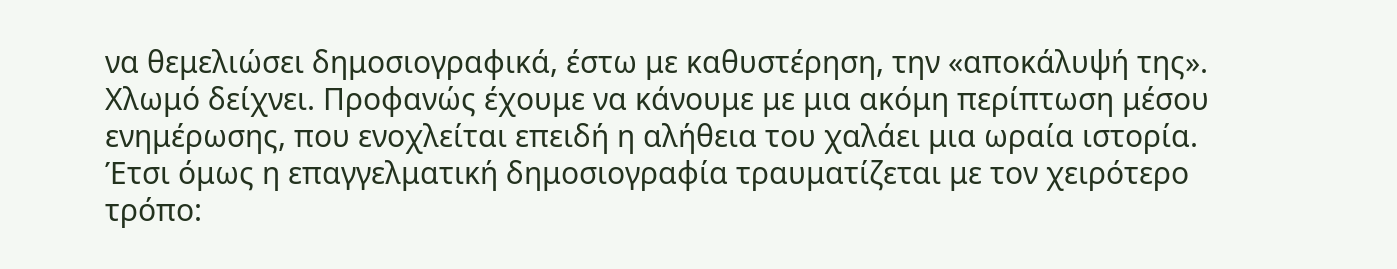να θεμελιώσει δημοσιογραφικά, έστω με καθυστέρηση, την «αποκάλυψή της». Χλωμό δείχνει. Προφανώς έχουμε να κάνουμε με μια ακόμη περίπτωση μέσου ενημέρωσης, που ενοχλείται επειδή η αλήθεια του χαλάει μια ωραία ιστορία. Έτσι όμως η επαγγελματική δημοσιογραφία τραυματίζεται με τον χειρότερο τρόπο: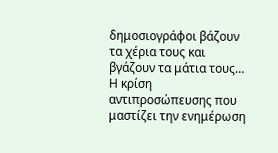δημοσιογράφοι βάζουν τα χέρια τους και βγάζουν τα μάτια τους… Η κρίση αντιπροσώπευσης που μαστίζει την ενημέρωση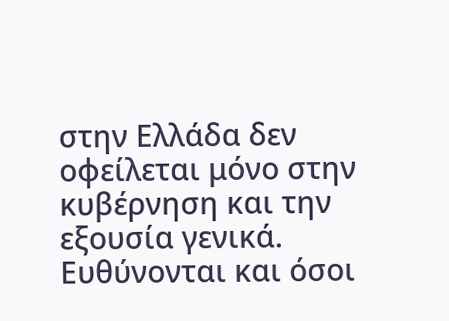στην Ελλάδα δεν οφείλεται μόνο στην κυβέρνηση και την εξουσία γενικά. Ευθύνονται και όσοι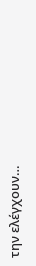την ελέγχουν…